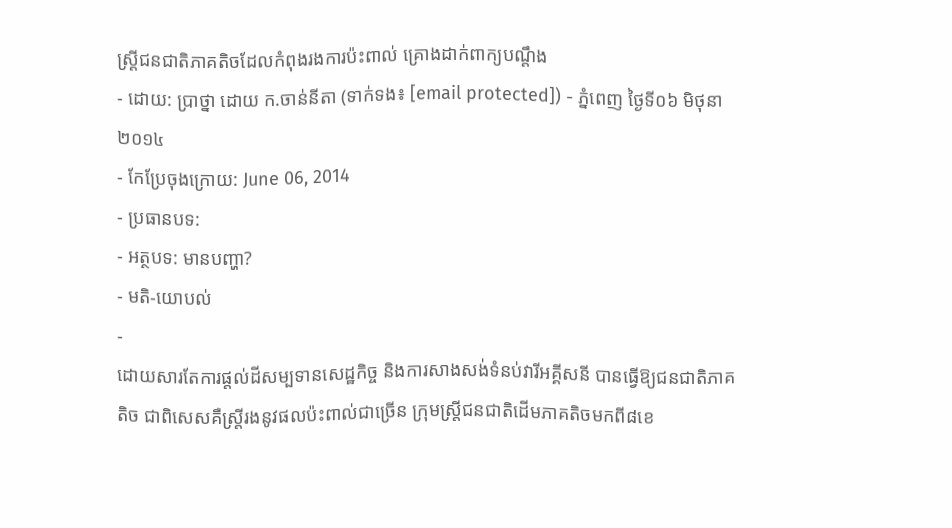ស្រ្តីជនជាតិភាគតិចដែលកំពុងរងការប៉ះពាល់ គ្រោងដាក់ពាក្យបណ្តឹង
- ដោយ: ប្រាថ្នា ដោយ ក.ចាន់នីតា (ទាក់ទង៖ [email protected]) - ភ្នំពេញ ថ្ងៃទី០៦ មិថុនា ២០១៤
- កែប្រែចុងក្រោយ: June 06, 2014
- ប្រធានបទ:
- អត្ថបទ: មានបញ្ហា?
- មតិ-យោបល់
-
ដោយសារតែការផ្តល់ដីសម្បទានសេដ្ឋកិច្ច និងការសាងសង់ទំនប់វារីអគ្គីសនី បានធ្វើឱ្យជនជាតិភាគតិច ជាពិសេសគឺស្រ្តីរងនូវផលប៉ះពាល់ជាច្រើន ក្រុមស្រ្តីជនជាតិដើមភាគតិចមកពី៨ខេ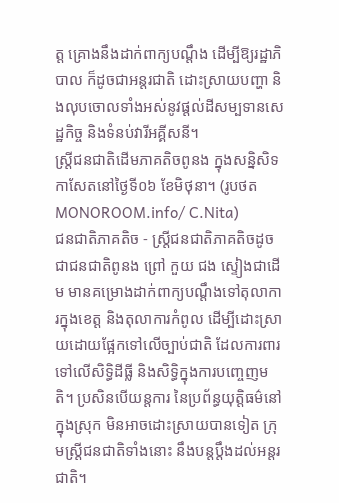ត្ត គ្រោងនឹងដាក់ពាក្យបណ្តឹង ដើម្បីឱ្យរដ្ឋាភិបាល ក៏ដូចជាអន្តរជាតិ ដោះស្រាយបញ្ហា និងលុបចោលទាំងអស់នូវផ្តល់ដីសម្បទានសេដ្ឋកិច្ច និងទំនប់វារីអគ្គីសនី។
ស្រ្តីជនជាតិដើមភាគតិចពូនង ក្នុងសន្និសិទកាសែតនៅថ្ងៃទី០៦ ខែមិថុនា។ (រូបថត MONOROOM.info/ C.Nita)
ជនជាតិភាគតិច - ស្រ្តីជនជាតិភាគតិចដូចជាជនជាតិពូនង ព្រៅ កួយ ជង ស្ទៀងជាដើម មានគម្រោងដាក់ពាក្យបណ្តឹងទៅតុលាការក្នុងខេត្ត និងតុលាការកំពូល ដើម្បីដោះស្រាយដោយផ្អែកទៅលើច្បាប់ជាតិ ដែលការពារទៅលើសិទ្ធិដីធ្លី និងសិទ្ធិក្នុងការបញ្ចេញមតិ។ ប្រសិនបើយន្តការ នៃប្រព័ន្ធយុត្តិធម៌នៅក្នុងស្រុក មិនអាចដោះស្រាយបានទៀត ក្រុមស្រ្តីជនជាតិទាំងនោះ នឹងបន្តប្តឹងដល់អន្តរជាតិ។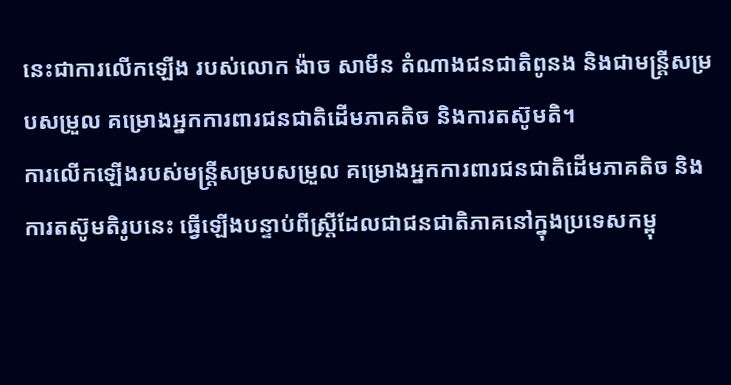នេះជាការលើកឡើង របស់លោក ង៉ាច សាមីន តំណាងជនជាតិពូនង និងជាមន្រ្តីសម្របសម្រួល គម្រោងអ្នកការពារជនជាតិដើមភាគតិច និងការតស៊ូមតិ។
ការលើកឡើងរបស់មន្រ្តីសម្របសម្រួល គម្រោងអ្នកការពារជនជាតិដើមភាគតិច និងការតស៊ូមតិរូបនេះ ធ្វើឡើងបន្ទាប់ពីស្រ្តីដែលជាជនជាតិភាគនៅក្នុងប្រទេសកម្ពុ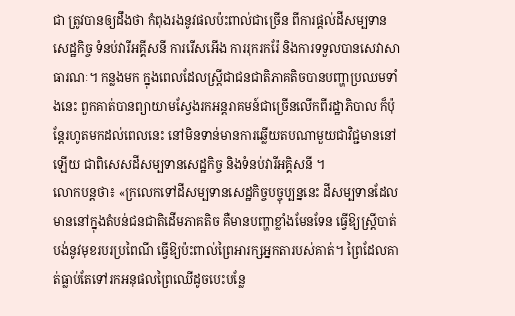ជា ត្រូវបានឲ្យដឹងថា កំពុងរងនូវផលប៉ះពាល់ជាច្រើន ពីការផ្តល់ដីសម្បទានសេដ្ឋកិច្ច ទំនប់វារីអគ្គីសនី ការរើសអើង ការរុករករ៉ែ និងការទទួលបានសេវាសាធារណៈ។ កន្លងមក ក្នុងពេលដែលស្រ្តីជាជនជាតិភាគតិចបានបញ្ហាប្រឈមទាំងនេះ ពួកគាត់បានព្យាយាមស្វែងរកអន្តរាគមន៍ជាច្រើនលើកពីរដ្ឋាភិបាល ក៏ប៉ុន្តែរហូតមកដល់ពេលនេះ នៅមិនទាន់មានការឆ្លើយតបណាមួយជាវិជ្ជមាននៅឡើយ ជាពិសេសដីសម្បទានសេដ្ឋកិច្ច និងទំនប់វារីអគ្គិសនី ។
លោកបន្តថា៖ «ក្រលេកទៅដីសម្បទានសេដ្ឋកិច្ចបច្ចុប្បន្ននេះ ដីសម្បទានដែលមាននៅក្នុងតំបន់ជនជាតិដើមភាគតិច គឺមានបញ្ហាខ្លាំងមែនទែន ធ្វើឱ្យស្រ្តីបាត់បង់នូវមុខរបរប្រពៃណី ធ្វើឱ្យប៉ះពាល់ព្រៃអារក្សអ្នកតារបស់គាត់។ ព្រៃដែលគាត់ធ្លាប់តែទៅរកអនុផលព្រៃឈើដូចបេះបន្លែ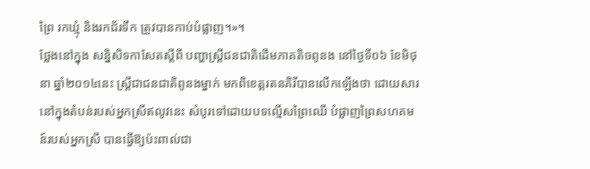ព្រៃ រកឃ្មុំ និងរកជ័រទឹក ត្រូវបានកាប់បំផ្លាញ។»។
ថ្លែងនៅក្នុង សន្និសិទកាសែតស្តីពី បញ្ហាស្រ្តីជនជាតិដើមភាគតិចពូនង នៅថ្ងៃទី០៦ ខែមិថុនា ឆ្នាំ២០១៤នេះ ស្រ្តីជាជនជាតិពូនងម្នាក់ មកពិខេត្តរតនគិរីបានលើកឡើងថា ដោយសារនៅក្នុងតំបន់របស់អ្នកស្រីឥលូវនេះ សំបូរទៅដោយបទល្មើសព្រៃឈើ បំផ្លាញព្រៃសហគមន៍របស់អ្នកស្រី បានធ្វើឱ្យប៉ះពាល់ជា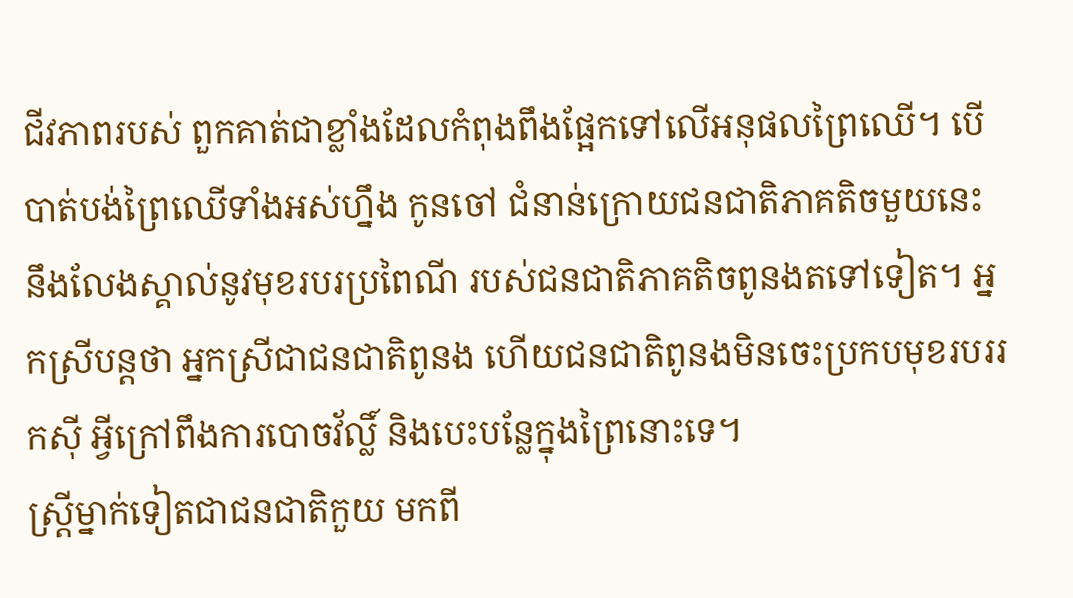ជីវភាពរបស់ ពួកគាត់ជាខ្លាំងដែលកំពុងពឹងផ្អែកទៅលើអនុផលព្រៃឈើ។ បើបាត់បង់ព្រៃឈើទាំងអស់ហ្នឹង កូនចៅ ជំនាន់ក្រោយជនជាតិភាគតិចមួយនេះ នឹងលែងស្គាល់នូវមុខរបរប្រពៃណី របស់ជនជាតិភាគតិចពូនងតទៅទៀត។ អ្នកស្រីបន្តថា អ្នកស្រីជាជនជាតិពូនង ហើយជនជាតិពូនងមិនចេះប្រកបមុខរបររកស៊ី អ្វីក្រៅពឹងការបោចវ័ល្លិ៍ និងបេះបន្លែក្នុងព្រៃនោះទេ។
ស្រ្តីម្នាក់ទៀតជាជនជាតិកួយ មកពី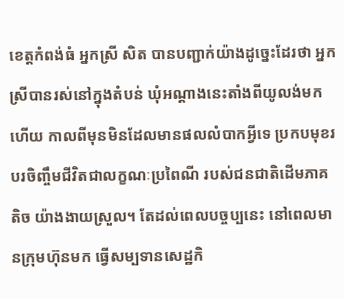ខេត្តកំពង់ធំ អ្នកស្រី សិត បានបញ្ជាក់យ៉ាងដូច្នេះដែរថា អ្នកស្រីបានរស់នៅក្នុងតំបន់ ឃុំអណ្តាងនេះតាំងពីយូលង់មកហើយ កាលពីមុនមិនដែលមានផលលំបាកអ្វីទេ ប្រកបមុខរបរចិញ្ចឹមជីវិតជាលក្ខណៈប្រពៃណី របស់ជនជាតិដើមភាគតិច យ៉ាងងាយស្រួល។ តែដល់ពេលបច្ចប្បនេះ នៅពេលមានក្រុមហ៊ុនមក ធ្វើសម្បទានសេដ្ឋកិ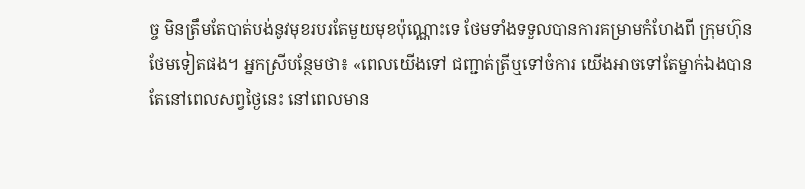ច្ច មិនត្រឹមតែបាត់បង់នូវមុខរបរតែមួយមុខប៉ុណ្ណោះទេ ថែមទាំងទទួលបានការគម្រាមកំហែងពី ក្រុមហ៊ុនថែមទៀតផង។ អ្នកស្រីបន្ថែមថា៖ «ពេលយើងទៅ ជញ្ជាត់ត្រីឬទៅចំការ យើងអាចទៅតែម្នាក់ឯងបាន តែនៅពេលសព្វថ្ងៃនេះ នៅពេលមាន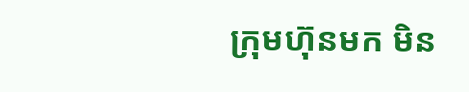ក្រុមហ៊ុនមក មិន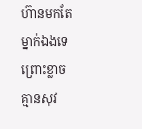ហ៊ានមកតែម្នាក់ឯងទេព្រោះខ្លាចគ្មានសុវ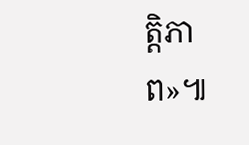ត្តិភាព»៕